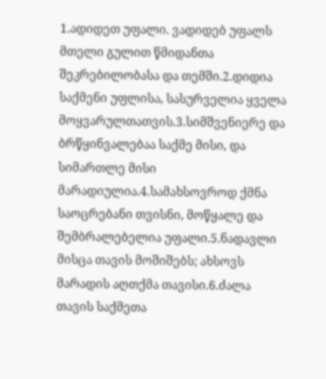1.ადიდეთ უფალი. ვადიდებ უფალს მთელი გულით წმიდანთა შეკრებილობასა და თემში.2.დიდია საქმენი უფლისა, სასურველია ყველა მოყვარულთათვის.3.სიმშვენიერე და ბრწყინვალებაა საქმე მისი, და სიმართლე მისი მარადიულია.4.სამახსოვროდ ქმნა საოცრებანი თვისნი, მოწყალე და შემბრალებელია უფალი.5.ნადავლი მისცა თავის მოშიშებს; ახსოვს მარადის აღთქმა თავისი.6.ძალა თავის საქმეთა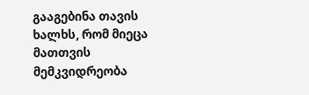გააგებინა თავის ხალხს, რომ მიეცა მათთვის მემკვიდრეობა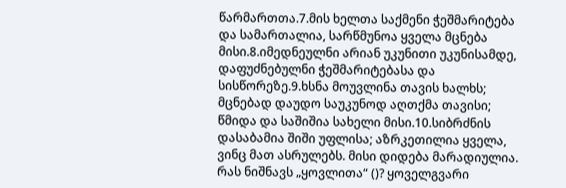წარმართთა.7.მის ხელთა საქმენი ჭეშმარიტება და სამართალია, სარწმუნოა ყველა მცნება მისი.8.იმედნეულნი არიან უკუნითი უკუნისამდე, დაფუძნებულნი ჭეშმარიტებასა და სისწორეზე.9.ხსნა მოუვლინა თავის ხალხს; მცნებად დაუდო საუკუნოდ აღთქმა თავისი; წმიდა და საშიშია სახელი მისი.10.სიბრძნის დასაბამია შიში უფლისა; აზრკეთილია ყველა, ვინც მათ ასრულებს. მისი დიდება მარადიულია.
რას ნიშნავს „ყოვლითა“ ()? ყოველგვარი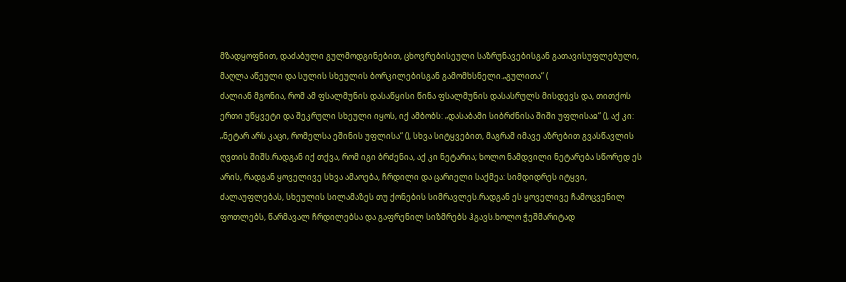მზადყოფნით, დაძაბული გულმოდგინებით, ცხოვრებისეული საზრუნავებისგან გათავისუფლებული, მაღლა აწეული და სულის სხეულის ბორკილებისგან გამომხსნელი.„გულითა“ (
ძალიან მგონია, რომ ამ ფსალმუნის დასაწყისი წინა ფსალმუნის დასასრულს მისდევს და, თითქოს ერთი უწყვეტი და შეკრული სხეული იყოს, იქ ამბობს: „დასაბამი სიბრძნისა შიში უფლისაჲ“ (), აქ კი: „ნეტარ არს კაცი, რომელსა ეშინის უფლისა“ (), სხვა სიტყვებით, მაგრამ იმავე აზრებით გვასწავლის ღვთის შიშს.რადგან იქ თქვა, რომ იგი ბრძენია, აქ კი ნეტარია; ხოლო ნამდვილი ნეტარება სწორედ ეს არის, რადგან ყოველივე სხვა ამაოება, ჩრდილი და ცარიელი საქმეა: სიმდიდრეს იტყვი, ძალაუფლებას, სხეულის სილამაზეს თუ ქონების სიმრავლეს.რადგან ეს ყოველივე ჩამოცვენილ ფოთლებს, წარმავალ ჩრდილებსა და გაფრენილ სიზმრებს ჰგავს.ხოლო ჭეშმარიტად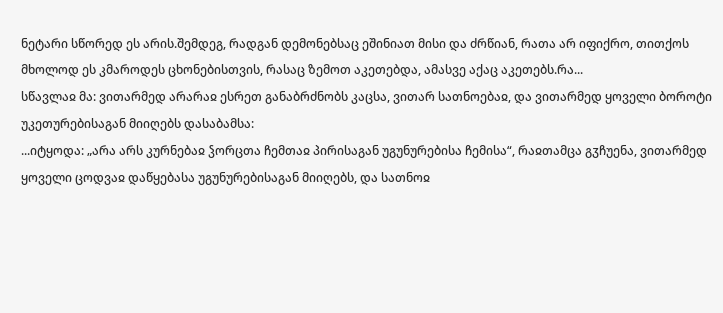ნეტარი სწორედ ეს არის.შემდეგ, რადგან დემონებსაც ეშინიათ მისი და ძრწიან, რათა არ იფიქრო, თითქოს მხოლოდ ეს კმაროდეს ცხონებისთვის, რასაც ზემოთ აკეთებდა, ამასვე აქაც აკეთებს.რა...
სწავლაჲ მა: ვითარმედ არარაჲ ესრეთ განაბრძნობს კაცსა, ვითარ სათნოებაჲ, და ვითარმედ ყოველი ბოროტი უკეთურებისაგან მიიღებს დასაბამსა:
...იტყოდა: „არა არს კურნებაჲ ჴორცთა ჩემთაჲ პირისაგან უგუნურებისა ჩემისა“, რაჲთამცა გჳჩუენა, ვითარმედ ყოველი ცოდვაჲ დაწყებასა უგუნურებისაგან მიიღებს, და სათნოჲ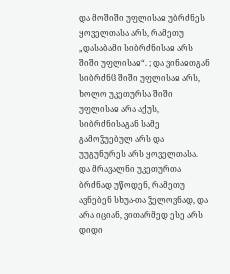და მოშიში უფლისაჲ უბრძნეს ყოველთასა არს, რამეთუ „დასაბამი სიბრძნისაჲ არს შიში უფლისაჲ“. ; და ვინაჲთგან სიბრძნჱ შიში უფლისაჲ არს, ხოლო უკეთურსა შიში უფლისაჲ არა აქუს, სიბრძნისაგან სამე გამოჴუებულ არს და უუგუნურეს არს ყოველთასა.
და მრავალნი უკეთურთა ბრძნად უწოდენ, რამეთუ ავნებენ სხუა-თა ჴელოვნად, და არა იციან, ვითარმედ ესე არს დიდი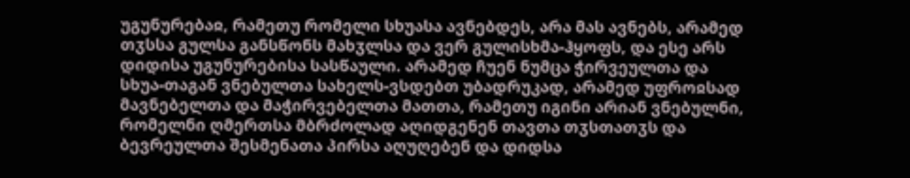უგუნურებაჲ, რამეთუ რომელი სხუასა ავნებდეს, არა მას ავნებს, არამედ თჳსსა გულსა განსწონს მახჳლსა და ვერ გულისხმა-ჰყოფს, და ესე არს დიდისა უგუნურებისა სასწაული. არამედ ჩუენ ნუმცა ჭირვეულთა და სხუა-თაგან ვნებულთა სახელს-ვსდებთ უბადრუკად, არამედ უფროჲსად მავნებელთა და მაჭირვებელთა მათთა, რამეთუ იგინი არიან ვნებულნი, რომელნი ღმერთსა მბრძოლად აღიდგენენ თავთა თჳსთათჳს და ბევრეულთა შესმენათა პირსა აღუღებენ და დიდსა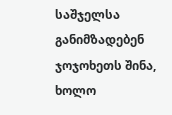საშჯელსა განიმზადებენ ჯოჯოხეთს შინა, ხოლო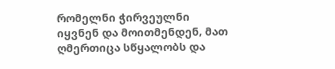რომელნი ჭირვეულნი იყვნენ და მოითმენდენ, მათ ღმერთიცა სწყალობს და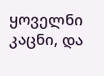ყოველნი კაცნი, და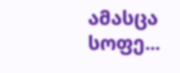ამასცა სოფე...